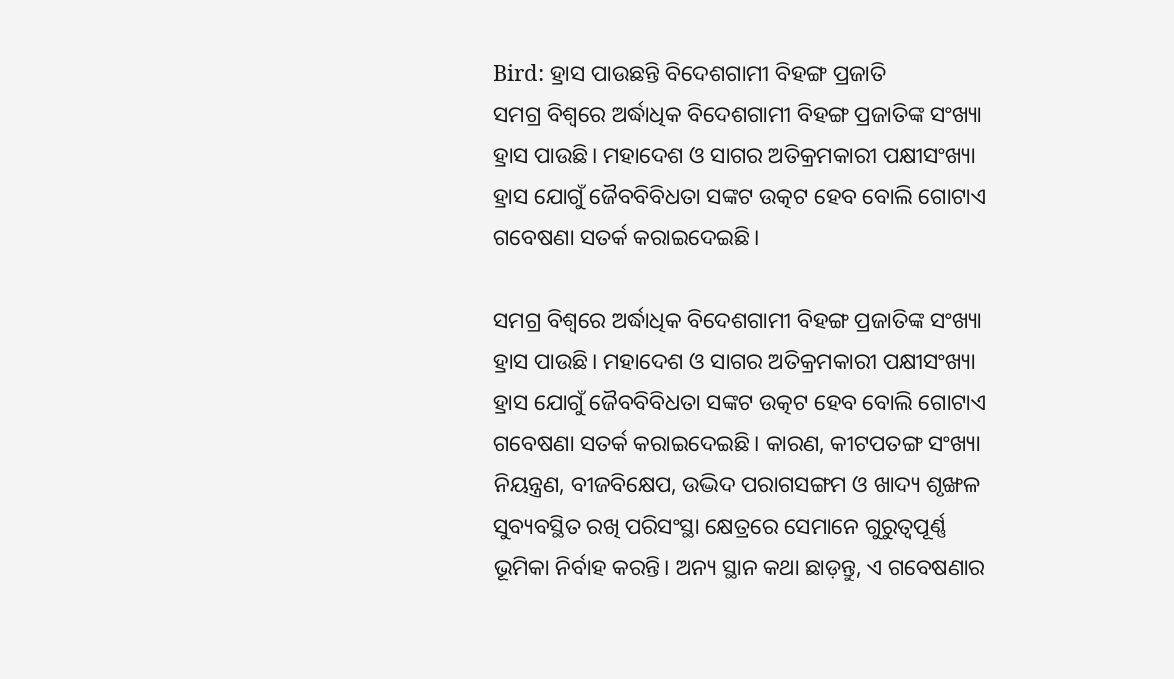Bird: ହ୍ରାସ ପାଉଛନ୍ତି ବିଦେଶଗାମୀ ବିହଙ୍ଗ ପ୍ରଜାତି
ସମଗ୍ର ବିଶ୍ବରେ ଅର୍ଦ୍ଧାଧିକ ବିଦେଶଗାମୀ ବିହଙ୍ଗ ପ୍ରଜାତିଙ୍କ ସଂଖ୍ୟା ହ୍ରାସ ପାଉଛି। ମହାଦେଶ ଓ ସାଗର ଅତିକ୍ରମକାରୀ ପକ୍ଷୀସଂଖ୍ୟା ହ୍ରାସ ଯୋଗୁଁ ଜୈବବିବିଧତା ସଙ୍କଟ ଉତ୍କଟ ହେବ ବୋଲି ଗୋଟାଏ ଗବେଷଣା ସତର୍କ କରାଇଦେଇଛି।

ସମଗ୍ର ବିଶ୍ବରେ ଅର୍ଦ୍ଧାଧିକ ବିଦେଶଗାମୀ ବିହଙ୍ଗ ପ୍ରଜାତିଙ୍କ ସଂଖ୍ୟା ହ୍ରାସ ପାଉଛି। ମହାଦେଶ ଓ ସାଗର ଅତିକ୍ରମକାରୀ ପକ୍ଷୀସଂଖ୍ୟା ହ୍ରାସ ଯୋଗୁଁ ଜୈବବିବିଧତା ସଙ୍କଟ ଉତ୍କଟ ହେବ ବୋଲି ଗୋଟାଏ ଗବେଷଣା ସତର୍କ କରାଇଦେଇଛି। କାରଣ, କୀଟପତଙ୍ଗ ସଂଖ୍ୟା ନିୟନ୍ତ୍ରଣ, ବୀଜବିକ୍ଷେପ, ଉଦ୍ଭିଦ ପରାଗସଙ୍ଗମ ଓ ଖାଦ୍ୟ ଶୃଙ୍ଖଳ ସୁବ୍ୟବସ୍ଥିତ ରଖି ପରିସଂସ୍ଥା କ୍ଷେତ୍ରରେ ସେମାନେ ଗୁରୁତ୍ବପୂର୍ଣ୍ଣ ଭୂମିକା ନିର୍ବାହ କରନ୍ତି। ଅନ୍ୟ ସ୍ଥାନ କଥା ଛାଡ଼ନ୍ତୁ, ଏ ଗବେଷଣାର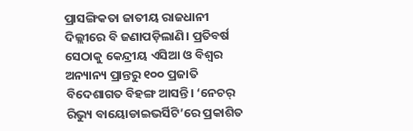ପ୍ରାସଙ୍ଗିକତା ଜାତୀୟ ରାଜଧାନୀ ଦିଲ୍ଲୀରେ ବି ଜଣାପଡ଼ିଲାଣି। ପ୍ରତିବର୍ଷ ସେଠାକୁ କେନ୍ଦ୍ରୀୟ ଏସିଆ ଓ ବିଶ୍ବର ଅନ୍ୟାନ୍ୟ ପ୍ରାନ୍ତରୁ ୧୦୦ ପ୍ରଜାତି ବିଦେଶାଗତ ବିହଙ୍ଗ ଆସନ୍ତି। ‘ନେଚର୍ ରିଭ୍ୟୁ ବାୟୋଡାଇଭର୍ସିଟି’ରେ ପ୍ରକାଶିତ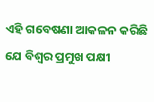ଏହି ଗବେଷଣା ଆକଳନ କରିଛି ଯେ ବିଶ୍ବର ପ୍ରମୁଖ ପକ୍ଷୀ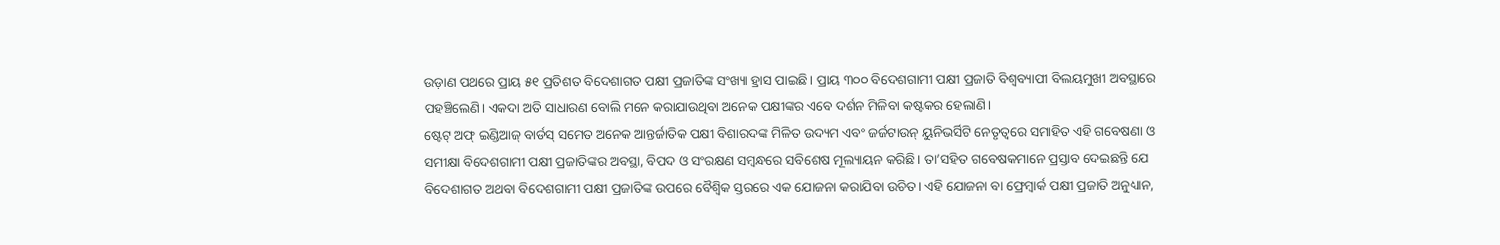ଉଡ଼ାଣ ପଥରେ ପ୍ରାୟ ୫୧ ପ୍ରତିଶତ ବିଦେଶାଗତ ପକ୍ଷୀ ପ୍ରଜାତିଙ୍କ ସଂଖ୍ୟା ହ୍ରାସ ପାଇଛି। ପ୍ରାୟ ୩୦୦ ବିଦେଶଗାମୀ ପକ୍ଷୀ ପ୍ରଜାତି ବିଶ୍ବବ୍ୟାପୀ ବିଲୟମୁଖୀ ଅବସ୍ଥାରେ ପହଞ୍ଚିଲେଣି। ଏକଦା ଅତି ସାଧାରଣ ବୋଲି ମନେ କରାଯାଉଥିବା ଅନେକ ପକ୍ଷୀଙ୍କର ଏବେ ଦର୍ଶନ ମିଳିବା କଷ୍ଟକର ହେଲାଣି।
ଷ୍ଟେଟ୍ ଅଫ୍ ଇଣ୍ଡିଆଜ୍ ବାର୍ଡସ୍ ସମେତ ଅନେକ ଆନ୍ତର୍ଜାତିକ ପକ୍ଷୀ ବିଶାରଦଙ୍କ ମିଳିତ ଉଦ୍ୟମ ଏବଂ ଜର୍ଜଟାଉନ୍ ୟୁନିଭର୍ସିଟି ନେତୃତ୍ବରେ ସମାହିତ ଏହି ଗବେଷଣା ଓ ସମୀକ୍ଷା ବିଦେଶଗାମୀ ପକ୍ଷୀ ପ୍ରଜାତିଙ୍କର ଅବସ୍ଥା, ବିପଦ ଓ ସଂରକ୍ଷଣ ସମ୍ବନ୍ଧରେ ସବିଶେଷ ମୂଲ୍ୟାୟନ କରିଛି। ତା’ସହିତ ଗବେଷକମାନେ ପ୍ରସ୍ତାବ ଦେଇଛନ୍ତି ଯେ ବିଦେଶାଗତ ଅଥବା ବିଦେଶଗାମୀ ପକ୍ଷୀ ପ୍ରଜାତିଙ୍କ ଉପରେ ବୈଶ୍ବିକ ସ୍ତରରେ ଏକ ଯୋଜନା କରାଯିବା ଉଚିତ। ଏହି ଯୋଜନା ବା ଫ୍ରେମ୍ୱାର୍କ ପକ୍ଷୀ ପ୍ରଜାତି ଅନୁଧ୍ୟାନ,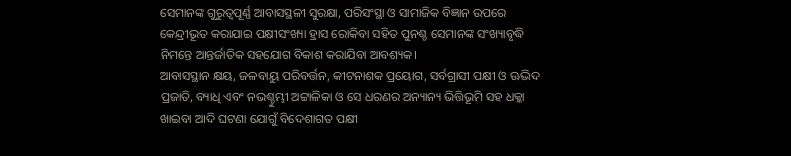ସେମାନଙ୍କ ଗୁରୁତ୍ବପୂର୍ଣ୍ଣ ଆବାସସ୍ଥଳୀ ସୁରକ୍ଷା, ପରିସଂସ୍ଥା ଓ ସାମାଜିକ ବିଜ୍ଞାନ ଉପରେ କେନ୍ଦ୍ରୀଭୂତ କରାଯାଇ ପକ୍ଷୀସଂଖ୍ୟା ହ୍ରାସ ରୋକିବା ସହିତ ପୁନଶ୍ଚ ସେମାନଙ୍କ ସଂଖ୍ୟାବୃଦ୍ଧି ନିମନ୍ତେ ଆନ୍ତର୍ଜାତିକ ସହଯୋଗ ବିକାଶ କରାଯିବା ଆବଶ୍ୟକ।
ଆବାସସ୍ଥାନ କ୍ଷୟ, ଜଳବାୟୁ ପରିବର୍ତ୍ତନ, କୀଟନାଶକ ପ୍ରୟୋଗ, ସର୍ବଗ୍ରାସୀ ପକ୍ଷୀ ଓ ଊଦ୍ଭିଦ ପ୍ରଜାତି, ବ୍ୟାଧି ଏବଂ ନଭଶ୍ଚୁମ୍ଭୀ ଅଟ୍ଟାଳିକା ଓ ସେ ଧରଣର ଅନ୍ୟାନ୍ୟ ଭିତ୍ତିଭୂମି ସହ ଧକ୍କା ଖାଇବା ଆଦି ଘଟଣା ଯୋଗୁଁ ବିଦେଶାଗତ ପକ୍ଷୀ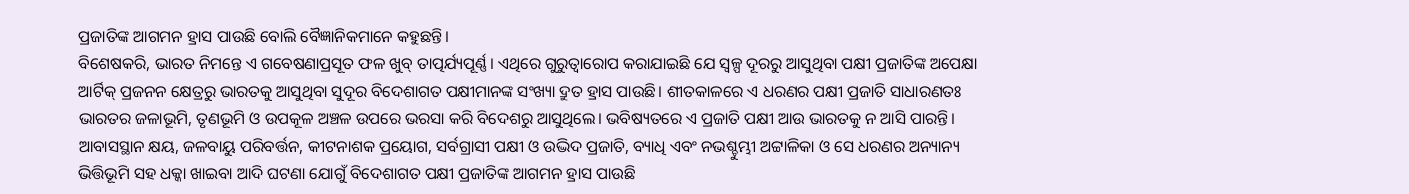ପ୍ରଜାତିଙ୍କ ଆଗମନ ହ୍ରାସ ପାଉଛି ବୋଲି ବୈଜ୍ଞାନିକମାନେ କହୁଛନ୍ତି।
ବିଶେଷକରି, ଭାରତ ନିମନ୍ତେ ଏ ଗବେଷଣାପ୍ରସୂତ ଫଳ ଖୁବ୍ ତାତ୍ପର୍ଯ୍ୟପୂର୍ଣ୍ଣ। ଏଥିରେ ଗୁରୁତ୍ବାରୋପ କରାଯାଇଛି ଯେ ସ୍ବଳ୍ପ ଦୂରରୁ ଆସୁଥିବା ପକ୍ଷୀ ପ୍ରଜାତିଙ୍କ ଅପେକ୍ଷା ଆର୍ଟିକ୍ ପ୍ରଜନନ କ୍ଷେତ୍ରରୁ ଭାରତକୁ ଆସୁଥିବା ସୁଦୂର ବିଦେଶାଗତ ପକ୍ଷୀମାନଙ୍କ ସଂଖ୍ୟା ଦ୍ରୁତ ହ୍ରାସ ପାଉଛି। ଶୀତକାଳରେ ଏ ଧରଣର ପକ୍ଷୀ ପ୍ରଜାତି ସାଧାରଣତଃ ଭାରତର ଜଳାଭୂମି, ତୃଣଭୂମି ଓ ଉପକୂଳ ଅଞ୍ଚଳ ଉପରେ ଭରସା କରି ବିଦେଶରୁ ଆସୁଥିଲେ। ଭବିଷ୍ୟତରେ ଏ ପ୍ରଜାତି ପକ୍ଷୀ ଆଉ ଭାରତକୁ ନ ଆସି ପାରନ୍ତି। ଆବାସସ୍ଥାନ କ୍ଷୟ, ଜଳବାୟୁ ପରିବର୍ତ୍ତନ, କୀଟନାଶକ ପ୍ରୟୋଗ, ସର୍ବଗ୍ରାସୀ ପକ୍ଷୀ ଓ ଉଦ୍ଭିଦ ପ୍ରଜାତି, ବ୍ୟାଧି ଏବଂ ନଭଶ୍ଚୁମ୍ଭୀ ଅଟ୍ଟାଳିକା ଓ ସେ ଧରଣର ଅନ୍ୟାନ୍ୟ ଭିତ୍ତିଭୂମି ସହ ଧକ୍କା ଖାଇବା ଆଦି ଘଟଣା ଯୋଗୁଁ ବିଦେଶାଗତ ପକ୍ଷୀ ପ୍ରଜାତିଙ୍କ ଆଗମନ ହ୍ରାସ ପାଉଛି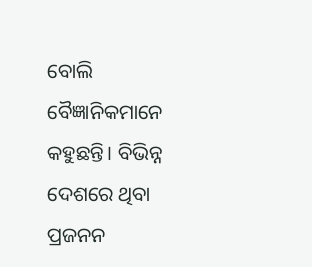ବୋଲି ବୈଜ୍ଞାନିକମାନେ କହୁଛନ୍ତି। ବିଭିନ୍ନ ଦେଶରେ ଥିବା ପ୍ରଜନନ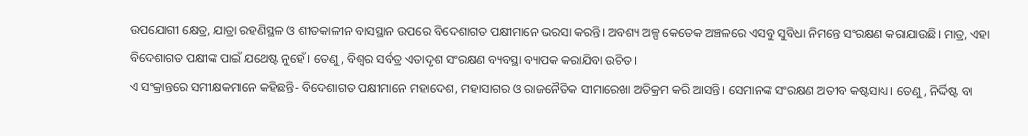ଉପଯୋଗୀ କ୍ଷେତ୍ର, ଯାତ୍ରା ରହଣିସ୍ଥଳ ଓ ଶୀତକାଳୀନ ବାସସ୍ଥାନ ଉପରେ ବିଦେଶାଗତ ପକ୍ଷୀମାନେ ଭରସା କରନ୍ତି। ଅବଶ୍ୟ ଅଳ୍ପ କେତେକ ଅଞ୍ଚଳରେ ଏସବୁ ସୁବିଧା ନିମନ୍ତେ ସଂରକ୍ଷଣ କରାଯାଉଛି। ମାତ୍ର, ଏହା ବିଦେଶାଗତ ପକ୍ଷୀଙ୍କ ପାଇଁ ଯଥେଷ୍ଟ ନୁହେଁ। ତେଣୁ, ବିଶ୍ବର ସର୍ବତ୍ର ଏତାଦୃଶ ସଂରକ୍ଷଣ ବ୍ୟବସ୍ଥା ବ୍ୟାପକ କରାଯିବା ଉଚିତ।
ଏ ସଂକ୍ରାନ୍ତରେ ସମୀକ୍ଷକମାନେ କହିଛନ୍ତି- ବିଦେଶାଗତ ପକ୍ଷୀମାନେ ମହାଦେଶ, ମହାସାଗର ଓ ରାଜନୈତିକ ସୀମାରେଖା ଅତିକ୍ରମ କରି ଆସନ୍ତି। ସେମାନଙ୍କ ସଂରକ୍ଷଣ ଅତୀବ କଷ୍ଟସାଧ୍ୟ। ତେଣୁ, ନିର୍ଦ୍ଦିଷ୍ଟ ବା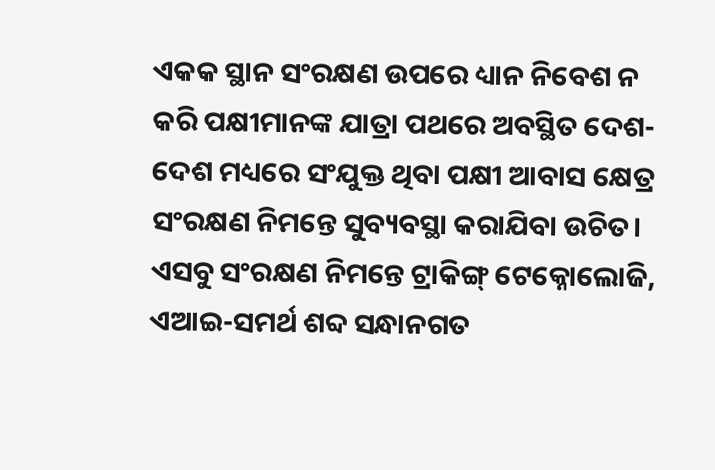ଏକକ ସ୍ଥାନ ସଂରକ୍ଷଣ ଉପରେ ଧ୍ୟାନ ନିବେଶ ନ କରି ପକ୍ଷୀମାନଙ୍କ ଯାତ୍ରା ପଥରେ ଅବସ୍ଥିତ ଦେଶ-ଦେଶ ମଧ୍ୟରେ ସଂଯୁକ୍ତ ଥିବା ପକ୍ଷୀ ଆବାସ କ୍ଷେତ୍ର ସଂରକ୍ଷଣ ନିମନ୍ତେ ସୁବ୍ୟବସ୍ଥା କରାଯିବା ଉଚିତ। ଏସବୁ ସଂରକ୍ଷଣ ନିମନ୍ତେ ଟ୍ରାକିଙ୍ଗ୍ ଟେକ୍ନୋଲୋଜି, ଏଆଇ-ସମର୍ଥ ଶବ୍ଦ ସନ୍ଧାନଗତ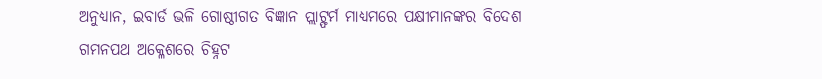ଅନୁଧ୍ୟାନ, ଇବାର୍ଡ ଭଳି ଗୋଷ୍ଠୀଗତ ବିଜ୍ଞାନ ପ୍ଲାଟ୍ଫର୍ମ ମାଧ୍ୟମରେ ପକ୍ଷୀମାନଙ୍କର ବିଦେଶ ଗମନପଥ ଅକ୍ଳେଶରେ ଚିହ୍ନଟ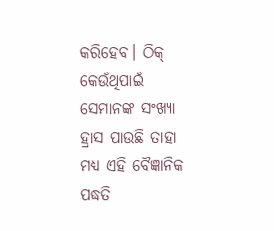କରିହେବ। ଠିକ୍ କେଉଁଥିପାଇଁ ସେମାନଙ୍କ ସଂଖ୍ୟା ହ୍ରାସ ପାଉଛି ତାହା ମଧ୍ୟ ଏହି ବୈଜ୍ଞାନିକ ପଦ୍ଧତି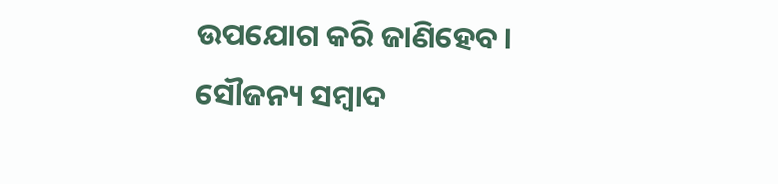ଉପଯୋଗ କରି ଜାଣିହେବ।
ସୌଜନ୍ୟ ସମ୍ବାଦ